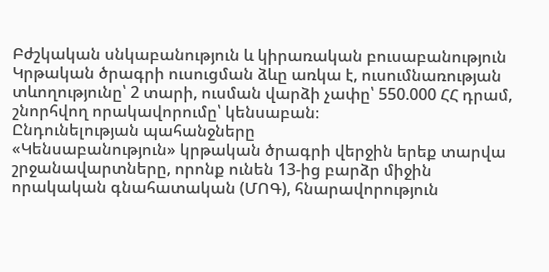Բժշկական սնկաբանություն և կիրառական բուսաբանություն
Կրթական ծրագրի ուսուցման ձևը առկա է, ուսումնառության տևողությունը՝ 2 տարի, ուսման վարձի չափը՝ 550.000 ՀՀ դրամ, շնորհվող որակավորումը՝ կենսաբան։
Ընդունելության պահանջները
«Կենսաբանություն» կրթական ծրագրի վերջին երեք տարվա շրջանավարտները, որոնք ունեն 13-ից բարձր միջին որակական գնահատական (ՄՈԳ), հնարավորություն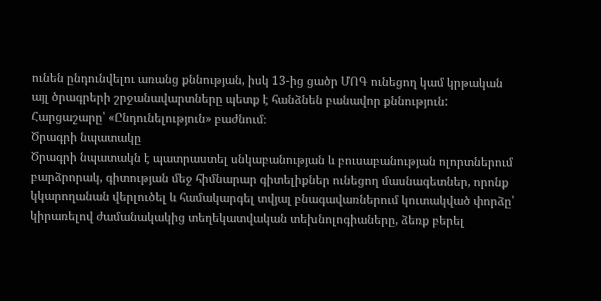ունեն ընդունվելու առանց քննության, իսկ 13-ից ցածր ՄՈԳ ունեցող կամ կրթական այլ ծրագրերի շրջանավարտները պետք է հանձնեն բանավոր քննություն:
Հարցաշարը՝ «Ընդունելություն» բաժնում։
Ծրագրի նպատակը
Ծրագրի նպատակն է պատրաստել սնկաբանության և բուսաբանության ոլորտներում բարձրորակ, գիտության մեջ հիմնարար գիտելիքներ ունեցող մասնագետներ, որոնք կկարողանան վերլուծել և համակարգել տվյալ բնագավառներում կուտակված փորձը՝ կիրառելով ժամանակակից տեղեկատվական տեխնոլոգիաները, ձեռք բերել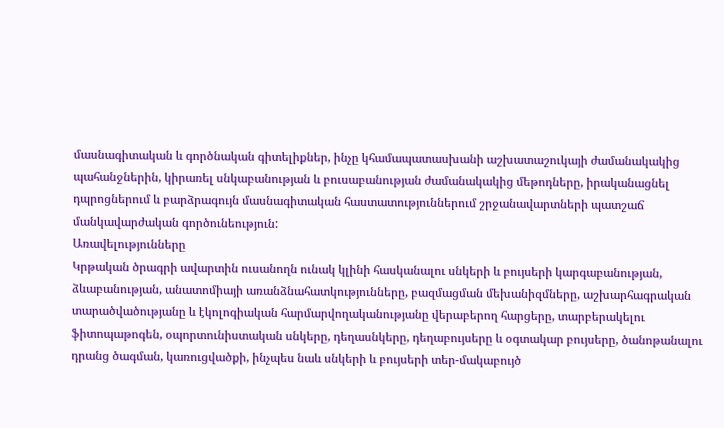մասնագիտական և գործնական գիտելիքներ, ինչը կհամապատասխանի աշխատաշուկայի ժամանակակից պահանջներին, կիրառել սնկաբանության և բուսաբանության ժամանակակից մեթոդները, իրականացնել դպրոցներում և բարձրագույն մասնագիտական հաստատություններում շրջանավարտների պատշաճ մանկավարժական գործունեություն:
Առավելությունները
Կրթական ծրագրի ավարտին ուսանողն ունակ կլինի հասկանալու սնկերի և բույսերի կարգաբանության, ձևաբանության, անատոմիայի առանձնահատկությունները, բազմացման մեխանիզմները, աշխարհագրական տարածվածությանը և էկոլոգիական հարմարվողականությանը վերաբերող հարցերը, տարբերակելու ֆիտոպաթոգեն, օպորտունիստական սնկերը, դեղասնկերը, դեղաբույսերը և օգտակար բույսերը, ծանոթանալու դրանց ծագման, կառուցվածքի, ինչպես նաև սնկերի և բույսերի տեր-մակաբույծ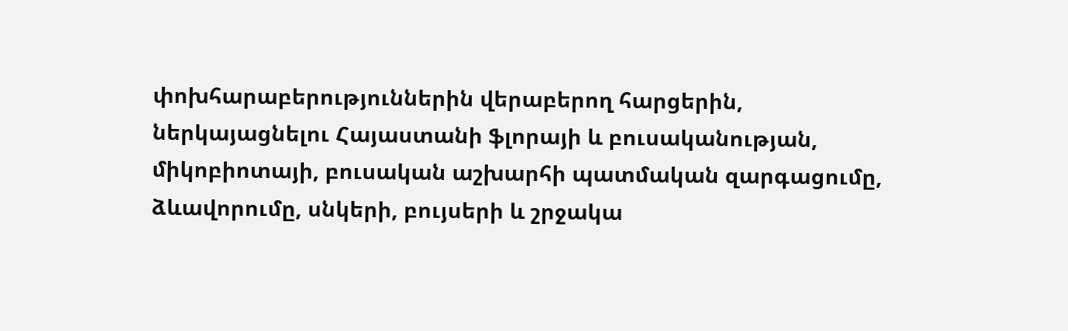փոխհարաբերություններին վերաբերող հարցերին, ներկայացնելու Հայաստանի ֆլորայի և բուսականության, միկոբիոտայի, բուսական աշխարհի պատմական զարգացումը, ձևավորումը, սնկերի, բույսերի և շրջակա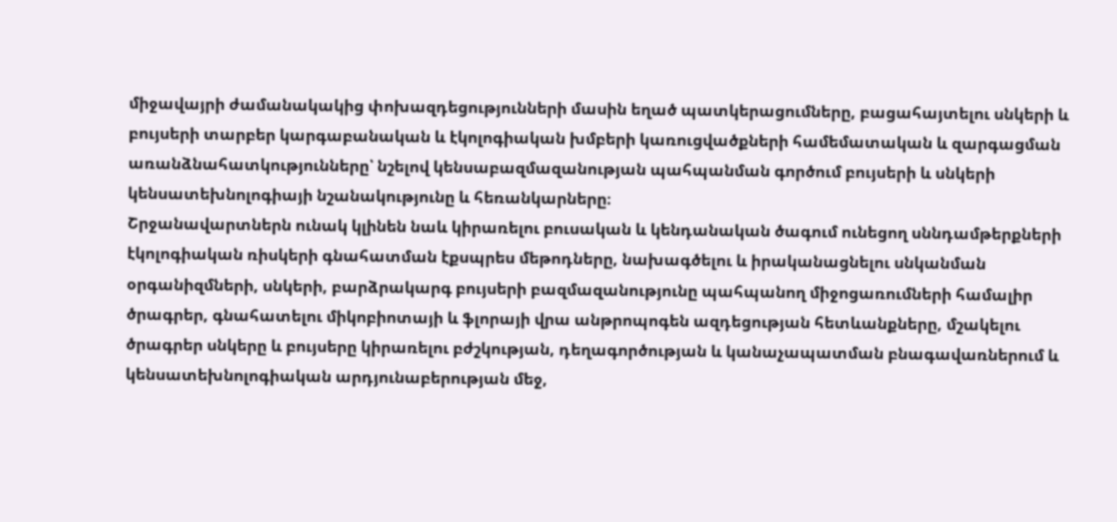միջավայրի ժամանակակից փոխազդեցությունների մասին եղած պատկերացումները, բացահայտելու սնկերի և բույսերի տարբեր կարգաբանական և էկոլոգիական խմբերի կառուցվածքների համեմատական և զարգացման առանձնահատկությունները՝ նշելով կենսաբազմազանության պահպանման գործում բույսերի և սնկերի կենսատեխնոլոգիայի նշանակությունը և հեռանկարները։
Շրջանավարտներն ունակ կլինեն նաև կիրառելու բուսական և կենդանական ծագում ունեցող սննդամթերքների էկոլոգիական ռիսկերի գնահատման էքսպրես մեթոդները, նախագծելու և իրականացնելու սնկանման օրգանիզմների, սնկերի, բարձրակարգ բույսերի բազմազանությունը պահպանող միջոցառումների համալիր ծրագրեր, գնահատելու միկոբիոտայի և ֆլորայի վրա անթրոպոգեն ազդեցության հետևանքները, մշակելու ծրագրեր սնկերը և բույսերը կիրառելու բժշկության, դեղագործության և կանաչապատման բնագավառներում և կենսատեխնոլոգիական արդյունաբերության մեջ,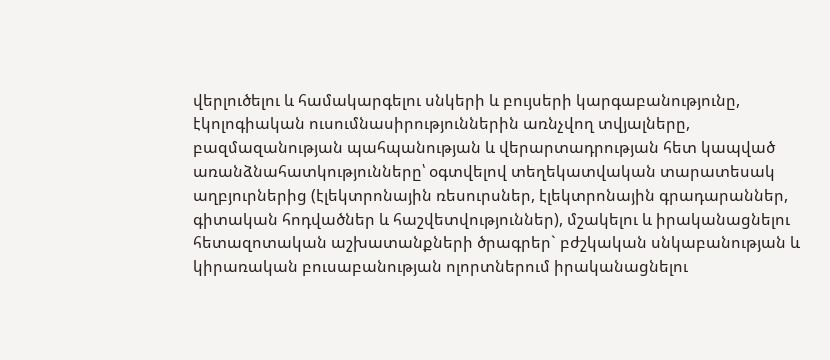վերլուծելու և համակարգելու սնկերի և բույսերի կարգաբանությունը, էկոլոգիական ուսումնասիրություններին առնչվող տվյալները, բազմազանության պահպանության և վերարտադրության հետ կապված առանձնահատկությունները՝ օգտվելով տեղեկատվական տարատեսակ աղբյուրներից (էլեկտրոնային ռեսուրսներ, էլեկտրոնային գրադարաններ, գիտական հոդվածներ և հաշվետվություններ), մշակելու և իրականացնելու հետազոտական աշխատանքների ծրագրեր` բժշկական սնկաբանության և կիրառական բուսաբանության ոլորտներում իրականացնելու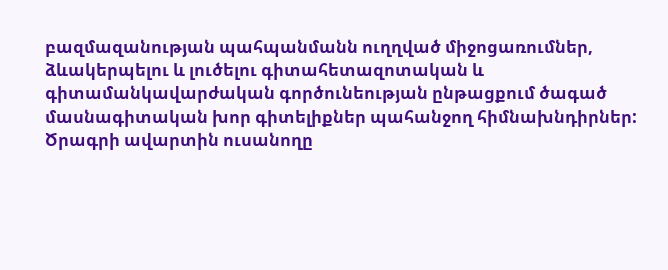բազմազանության պահպանմանն ուղղված միջոցառումներ, ձևակերպելու և լուծելու գիտահետազոտական և գիտամանկավարժական գործունեության ընթացքում ծագած մասնագիտական խոր գիտելիքներ պահանջող հիմնախնդիրներ:
Ծրագրի ավարտին ուսանողը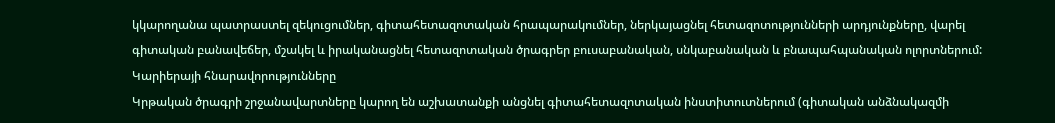կկարողանա պատրաստել զեկուցումներ, գիտահետազոտական հրապարակումներ, ներկայացնել հետազոտությունների արդյունքները, վարել գիտական բանավեճեր, մշակել և իրականացնել հետազոտական ծրագրեր բուսաբանական, սնկաբանական և բնապահպանական ոլորտներում:
Կարիերայի հնարավորությունները
Կրթական ծրագրի շրջանավարտները կարող են աշխատանքի անցնել գիտահետազոտական ինստիտուտներում (գիտական անձնակազմի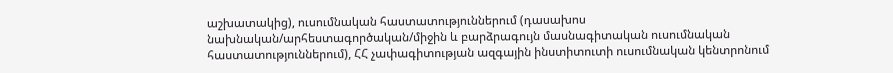աշխատակից), ուսումնական հաստատություններում (դասախոս նախնական/արհեստագործական/միջին և բարձրագույն մասնագիտական ուսումնական հաստատություններում), ՀՀ չափագիտության ազգային ինստիտուտի ուսումնական կենտրոնում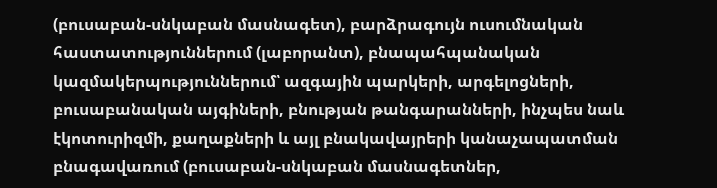(բուսաբան-սնկաբան մասնագետ), բարձրագույն ուսումնական հաստատություններում (լաբորանտ), բնապահպանական կազմակերպություններում՝ ազգային պարկերի, արգելոցների, բուսաբանական այգիների, բնության թանգարանների, ինչպես նաև էկոտուրիզմի, քաղաքների և այլ բնակավայրերի կանաչապատման բնագավառում (բուսաբան-սնկաբան մասնագետներ,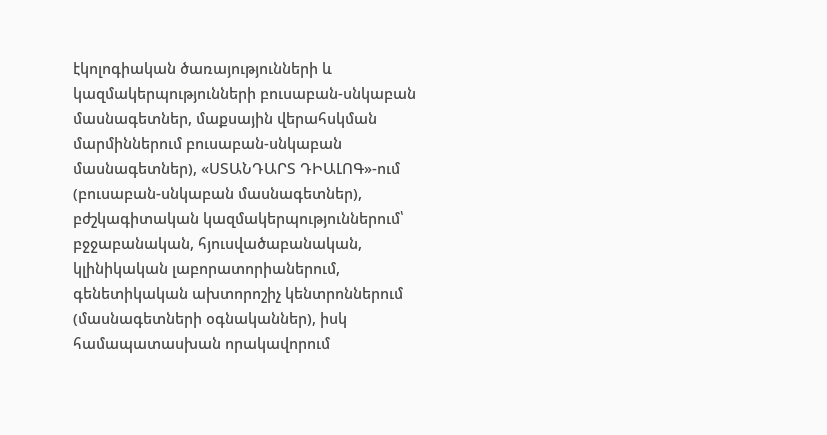էկոլոգիական ծառայությունների և կազմակերպությունների բուսաբան-սնկաբան մասնագետներ, մաքսային վերահսկման մարմիններում բուսաբան-սնկաբան մասնագետներ), «ՍՏԱՆԴԱՐՏ ԴԻԱԼՈԳ»-ում (բուսաբան-սնկաբան մասնագետներ), բժշկագիտական կազմակերպություններում՝ բջջաբանական, հյուսվածաբանական, կլինիկական լաբորատորիաներում, գենետիկական ախտորոշիչ կենտրոններում (մասնագետների օգնականներ), իսկ համապատասխան որակավորում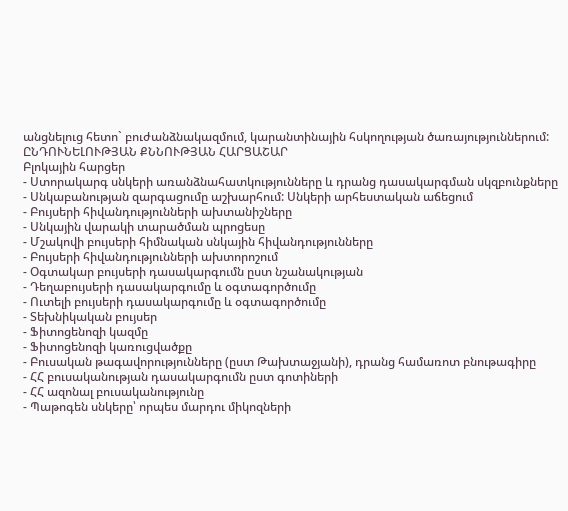անցնելուց հետո` բուժանձնակազմում, կարանտինային հսկողության ծառայություններում:
ԸՆԴՈՒՆԵԼՈՒԹՅԱՆ ՔՆՆՈՒԹՅԱՆ ՀԱՐՑԱՇԱՐ
Բլոկային հարցեր
- Ստորակարգ սնկերի առանձնահատկությունները և դրանց դասակարգման սկզբունքները
- Սնկաբանության զարգացումը աշխարհում: Սնկերի արհեստական աճեցում
- Բույսերի հիվանդությունների ախտանիշները
- Սնկային վարակի տարածման պրոցեսը
- Մշակովի բույսերի հիմնական սնկային հիվանդությունները
- Բույսերի հիվանդությունների ախտորոշում
- Օգտակար բույսերի դասակարգումն ըստ նշանակության
- Դեղաբույսերի դասակարգումը և օգտագործումը
- Ուտելի բույսերի դասակարգումը և օգտագործումը
- Տեխնիկական բույսեր
- Ֆիտոցենոզի կազմը
- Ֆիտոցենոզի կառուցվածքը
- Բուսական թագավորությունները (ըստ Թախտաջյանի), դրանց համառոտ բնութագիրը
- ՀՀ բուսականության դասակարգումն ըստ գոտիների
- ՀՀ ազոնալ բուսականությունը
- Պաթոգեն սնկերը՝ որպես մարդու միկոզների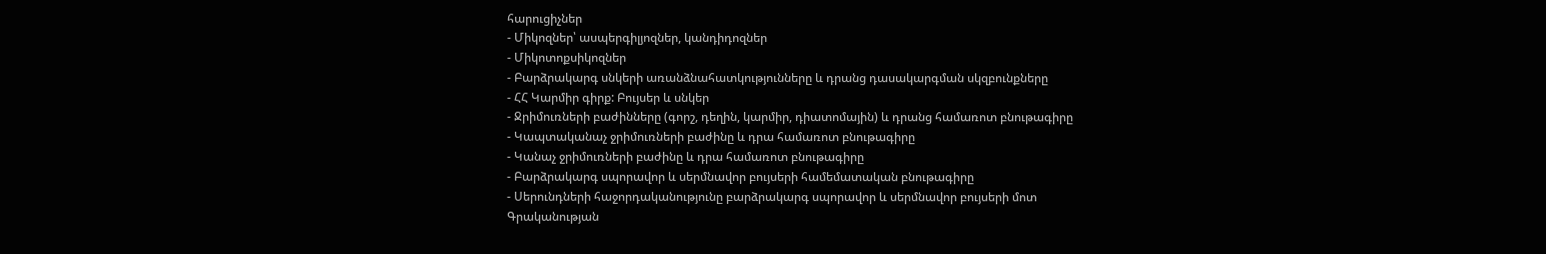հարուցիչներ
- Միկոզներ՝ ասպերգիլյոզներ, կանդիդոզներ
- Միկոտոքսիկոզներ
- Բարձրակարգ սնկերի առանձնահատկությունները և դրանց դասակարգման սկզբունքները
- ՀՀ Կարմիր գիրք: Բույսեր և սնկեր
- Ջրիմուռների բաժինները (գորշ, դեղին, կարմիր, դիատոմային) և դրանց համառոտ բնութագիրը
- Կապտականաչ ջրիմուռների բաժինը և դրա համառոտ բնութագիրը
- Կանաչ ջրիմուռների բաժինը և դրա համառոտ բնութագիրը
- Բարձրակարգ սպորավոր և սերմնավոր բույսերի համեմատական բնութագիրը
- Սերունդների հաջորդականությունը բարձրակարգ սպորավոր և սերմնավոր բույսերի մոտ
Գրականության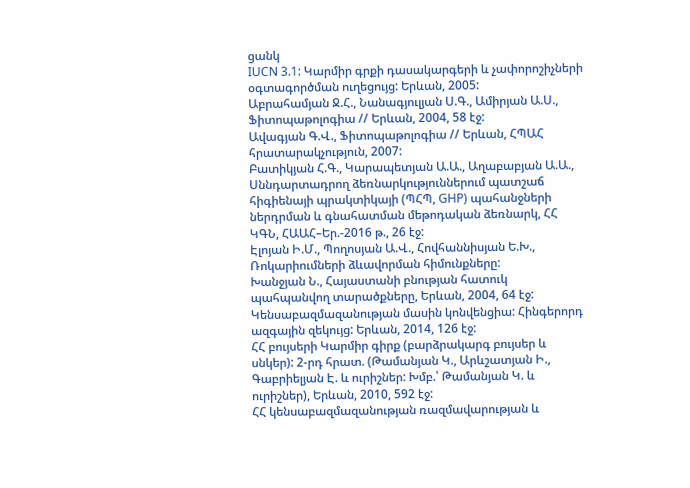ցանկ
IUCN 3.1: Կարմիր գրքի դասակարգերի և չափորոշիչների օգտագործման ուղեցույց: Երևան, 2005:
Աբրահամյան Ջ.Հ., Նանագյուլյան Ս.Գ., Ամիրյան Ա.Ս., Ֆիտոպաթոլոգիա // Երևան, 2004, 58 էջ:
Ավագյան Գ.Վ., Ֆիտոպաթոլոգիա // Երևան, ՀՊԱՀ հրատարակչություն, 2007:
Բատիկյան Հ.Գ., Կարապետյան Ա.Ա., Աղաբաբյան Ա.Ա., Սննդարտադրող ձեռնարկություններում պատշաճ հիգիենայի պրակտիկայի (ՊՀՊ, GHP) պահանջների ներդրման և գնահատման մեթոդական ձեռնարկ, ՀՀ ԿԳՆ, ՀԱԱՀ–Եր.-2016 թ., 26 էջ:
Էլոյան Ի.Մ., Պողոսյան Ա.Վ., Հովհաննիսյան Ե.Խ., Ռոկարիումների ձևավորման հիմունքները:
Խանջյան Ն., Հայաստանի բնության հատուկ պահպանվող տարածքները, Երևան, 2004, 64 էջ:
Կենսաբազմազանության մասին կոնվենցիա: Հինգերորդ ազգային զեկույց: Երևան, 2014, 126 էջ:
ՀՀ բույսերի Կարմիր գիրք (բարձրակարգ բույսեր և սնկեր): 2-րդ հրատ. (Թամանյան Կ., Արևշատյան Ի., Գաբրիելյան Է. և ուրիշներ: Խմբ.՝ Թամանյան Կ. և ուրիշներ), Երևան, 2010, 592 էջ:
ՀՀ կենսաբազմազանության ռազմավարության և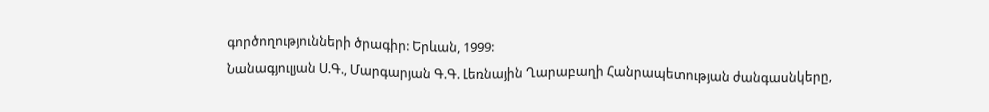գործողությունների ծրագիր: Երևան, 1999:
Նանագյուլյան Ս.Գ., Մարգարյան Գ.Գ. Լեռնային Ղարաբաղի Հանրապետության ժանգասնկերը,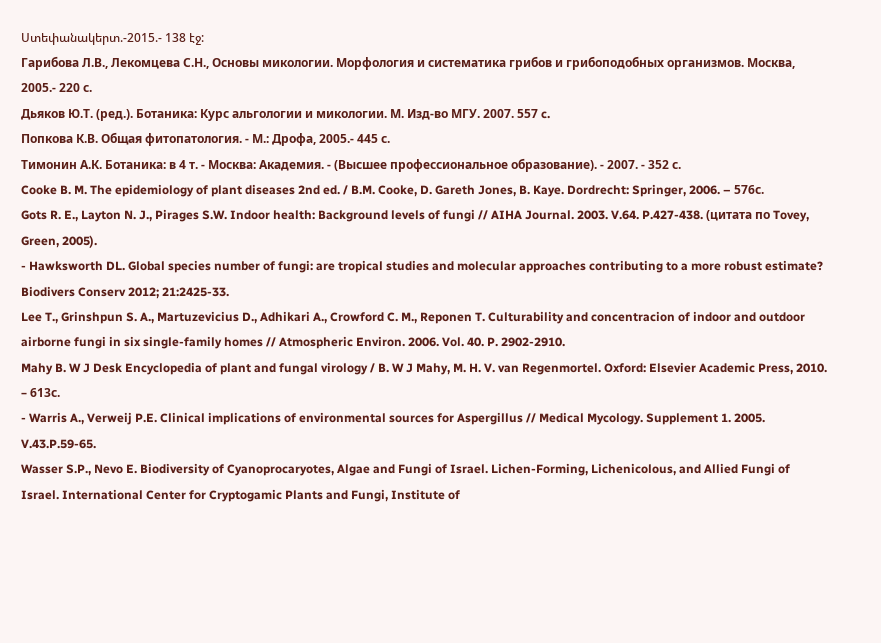Ստեփանակերտ.-2015.- 138 էջ:
Гарибова Л.В., Лекомцева С.Н., Основы микологии. Морфология и систематика грибов и грибоподобных организмов. Москва, 2005.- 220 с.
Дьяков Ю.Т. (ред.). Ботаника: Курс альгологии и микологии. М. Изд-во МГУ. 2007. 557 c.
Попкова К.В. Общая фитопатология. - М.: Дрофа, 2005.- 445 с.
Тимонин А.К. Ботаника: в 4 т. - Москва: Академия. - (Высшее профессиональное образование). - 2007. - 352 с.
Cooke B. M. The epidemiology of plant diseases 2nd ed. / B.M. Cooke, D. Gareth Jones, B. Kaye. Dordrecht: Springer, 2006. – 576с.
Gots R. E., Layton N. J., Pirages S.W. Indoor health: Background levels of fungi // AIHA Journal. 2003. V.64. P.427-438. (цитата по Tovey, Green, 2005).
- Hawksworth DL. Global species number of fungi: are tropical studies and molecular approaches contributing to a more robust estimate? Biodivers Conserv 2012; 21:2425-33.
Lee T., Grinshpun S. A., Martuzevicius D., Adhikari A., Crowford C. M., Reponen T. Culturability and concentracion of indoor and outdoor airborne fungi in six single-family homes // Atmospheric Environ. 2006. Vol. 40. P. 2902-2910.
Mahy B. W J Desk Encyclopedia of plant and fungal virology / B. W J Mahy, M. H. V. van Regenmortel. Oxford: Elsevier Academic Press, 2010. – 613с.
- Warris A., Verweij P.E. Clinical implications of environmental sources for Aspergillus // Medical Mycology. Supplement 1. 2005. V.43.P.59-65.
Wasser S.P., Nevo E. Biodiversity of Cyanoprocaryotes, Algae and Fungi of Israel. Lichen-Forming, Lichenicolous, and Allied Fungi of Israel. International Center for Cryptogamic Plants and Fungi, Institute of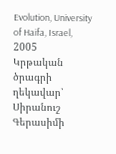Evolution, University of Haifa, Israel, 2005
Կրթական ծրագրի ղեկավար՝ Սիրանուշ Գերասիմի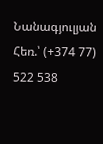Նանագյուլյան
Հեռ.՝ (+374 77) 522 538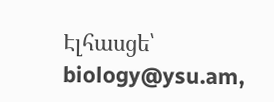Էլհասցե՝ biology@ysu.am,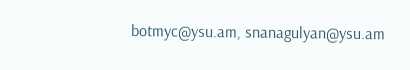botmyc@ysu.am, snanagulyan@ysu.am